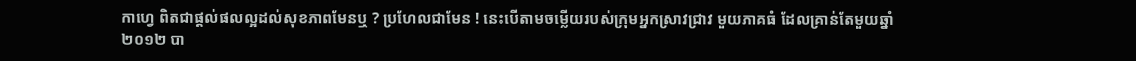កាហ្វេ ពិតជាផ្តល់ផលល្អដល់សុខភាពមែនឬ ? ប្រហែលជាមែន ! នេះបើតាមចម្លើយរបស់ក្រុមអ្នកស្រាវជ្រាវ មួយភាគធំ ដែលគ្រាន់តែមួយឆ្នាំ ២០១២ បា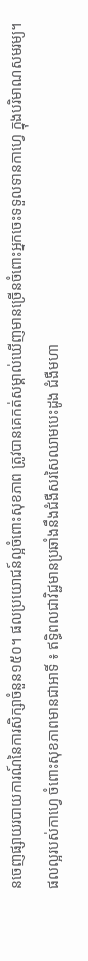នចេញផ្សាយរបាយការណ៍នៃការសិក្សាចំនួន១៥០។ ផលប្រយោជន៍ល្អចំពោះសុខភាព ត្រូវបានគេកត់សម្គាល់ឃើញមានច្រើនចំពោះអ្នកចេះទទួលទានកាហ្វេ ក្នុងបរិមាណសមរម្យ។
ផលល្អរបស់កាហ្វេ ចំពោះសុខភាពមានជាអាទិ៍ ៖ ឥទ្ធិពលជាវិជ្ជមានប្រឆាំងនឹងជំងឺសរសៃឈាមបេះដូង ជំងឺមហា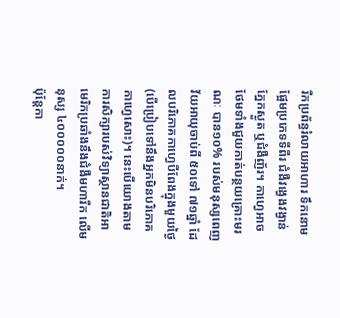រីកប្រព័ន្ធរំលាយអាហារ ទឹកនោមផ្អែមប្រភេទទីពីរ ជំងឺវង្វេងវង្វាន់ ភ្នែកស្ងួត ឬជំងឺញ័រ។ កាហ្វេអាចថែមទាំងជួយកាត់បន្ថយគ្រោះមរណៈ បាន១០% របស់មនុស្សពេញវ័យអាយុចាប់ពី ៥០ទៅ ៧១ឆ្នាំ ដែលបរិភោគកាហ្វេបីពែងក្នុងមួយថ្ងៃ (បើប្រៀបទៅនឹងអ្នកមិនបរិភោគកាហ្វេសោះ)។ នេះបើយោងតាមការសិក្សារបស់វិទ្យាស្ថានជាតិអាមេរិកប្រឆាំងនឹងជំងឺមហារីក លើមនុស្ស ៤០០០០០នាក់។
ប៉ុន្តែកា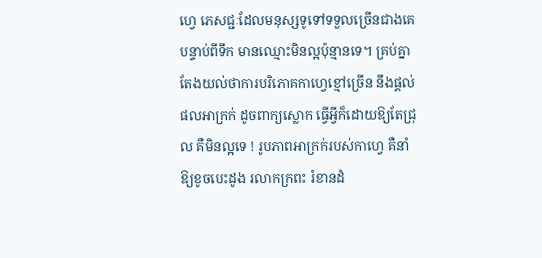ហ្វេ ភេសជ្ជៈដែលមនុស្សទូទៅទទួលច្រើនជាងគេបន្ទាប់ពីទឹក មានឈ្មោះមិនល្អប៉ុន្មានទេ។ គ្រប់គ្នាតែងយល់ថាការបរិភោគកាហ្វេខ្មៅច្រើន នឹងផ្តល់ផលអាក្រក់ ដូចពាក្យស្លោក ធ្វើអ្វីក៏ដោយឱ្យតែជ្រុល គឺមិនល្អទេ ! រូបភាពអាក្រក់របស់កាហ្វេ គឺនាំឱ្យខូចបេះដូង រលាកក្រពះ រំខានដំ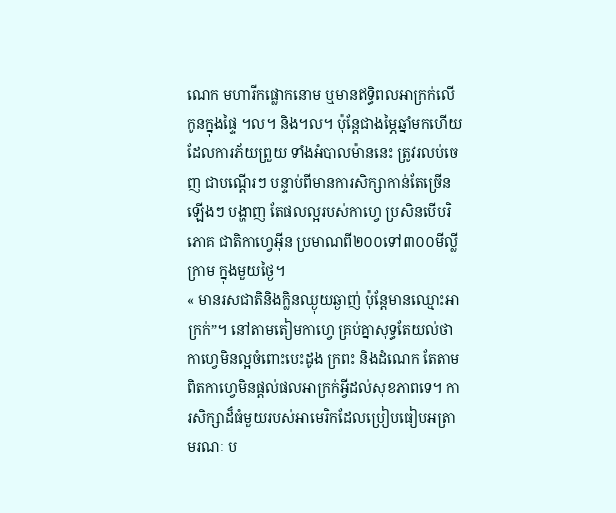ណេក មហារីកផ្លោកនោម ឬមានឥទ្ធិពលអាក្រក់លើកូនក្នុងផ្ទៃ ។ល។ និង។ល។ ប៉ុន្តែជាងម្ភៃឆ្នាំមកហើយ ដែលការភ័យព្រួយ ទាំងអំបាលម៉ាននេះ ត្រូវរលប់ចេញ ជាបណ្តើរៗ បន្ទាប់ពីមានការសិក្សាកាន់តែច្រើនឡើងៗ បង្ហាញ តែផលល្អរបស់កាហ្វេ ប្រសិនបើបរិភោគ ជាតិកាហ្វេអ៊ីន ប្រមាណពី២០០ទៅ៣០០មីលី្លក្រាម ក្នុងមួយថ្ងៃ។
« មានរសជាតិនិងក្លិនឈ្ងុយឆ្ងាញ់ ប៉ុន្តែមានឈ្មោះអាក្រក់”។ នៅតាមតៀមកាហ្វេ គ្រប់គ្នាសុទ្ធតែយល់ថាកាហ្វេមិនល្អចំពោះបេះដូង ក្រពះ និងដំណេក តែតាមពិតកាហ្វេមិនផ្តល់ផលអាក្រក់អ្វីដល់សុខភាពទេ។ ការសិក្សាដ៏ធំមួយរបស់អាមេរិកដែលប្រៀបធៀបអត្រាមរណៈ ប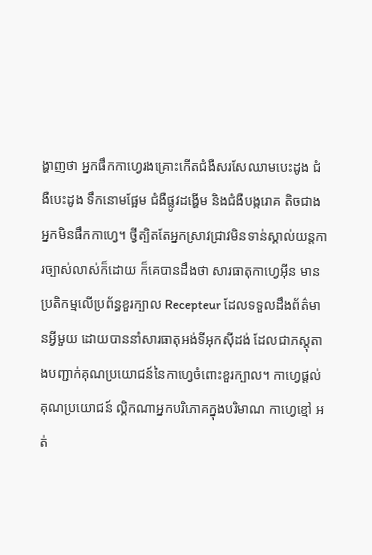ង្ហាញថា អ្នកផឹកកាហ្វេរងគ្រោះកើតជំងឺសរសែឈាមបេះដូង ជំងឺបេះដូង ទឹកនោមផ្អែម ជំងឺផ្លូវដង្ហើម និងជំងឺបង្ករោគ តិចជាងអ្នកមិនផឹកកាហ្វេ។ ថ្វីត្បិតតែអ្នកស្រាវជ្រាវមិនទាន់ស្គាល់យន្តការច្បាស់លាស់ក៏ដោយ ក៏គេបានដឹងថា សារធាតុកាហ្វេអ៊ីន មានប្រតិកម្មលើប្រព័ន្ធខួរក្បាល Recepteur ដែលទទួលដឹងព័ត៌មានអ្វីមួយ ដោយបាននាំសារធាតុអង់ទីអុកស៊ីដង់ ដែលជាភស្តុតាងបញ្ជាក់គុណប្រយោជន៍នៃកាហ្វេចំពោះខួរក្បាល។ កាហ្វេផ្តល់គុណប្រយោជន៍ ល្គិកណាអ្នកបរិភោគក្នុងបរិមាណ កាហ្វេខ្មៅ អត់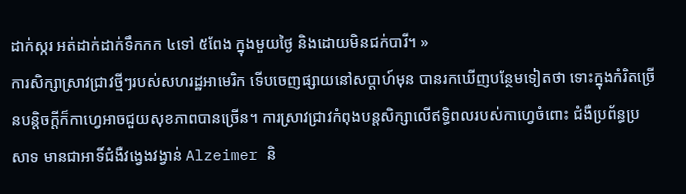ដាក់ស្ករ អត់ដាក់ដាក់ទឹកកក ៤ទៅ ៥ពែង ក្នុងមួយថ្ងៃ និងដោយមិនជក់បារី។ »
ការសិក្សាស្រាវជ្រាវថ្មីៗរបស់សហរដ្ឋអាមេរិក ទើបចេញផ្សាយនៅសប្តាហ៍មុន បានរកឃើញបន្ថែមទៀតថា ទោះក្នុងកំរិតច្រើនបន្តិចក្តីក៏កាហ្វេអាចជួយសុខភាពបានច្រើន។ ការស្រាវជ្រាវកំពុងបន្តសិក្សាលើឥទ្ធិពលរបស់កាហ្វេចំពោះ ជំងឺប្រព័ន្ធប្រសាទ មានជាអាទិ៍ជំងឺវង្វេងវង្វាន់ Alzeimer និ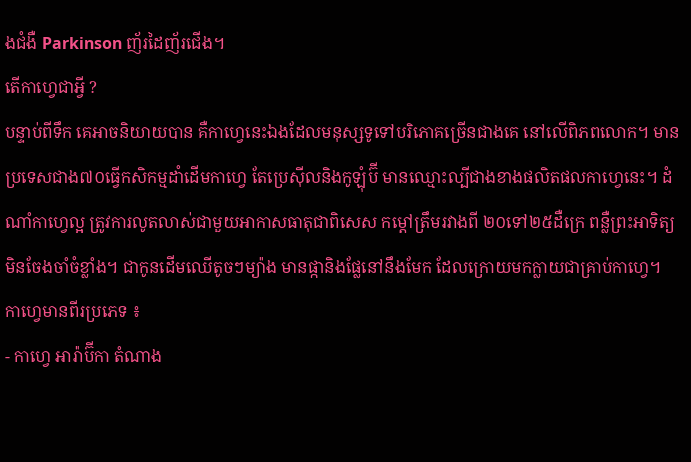ងជំងឺ Parkinson ញ័រដៃញ័រជើង។
តើកាហ្វេជាអ្វី ?
បន្ទាប់ពីទឹក គេអាចនិយាយបាន គឺកាហ្វេនេះឯងដែលមនុស្សទូទៅបរិភោគច្រើនជាងគេ នៅលើពិភពលោក។ មានប្រទេសជាង៧០ធ្វើកសិកម្មដាំដើមកាហ្វេ តែប្រេស៊ីលនិងកូឡុំប៊ី មានឈ្មោះល្បីជាងខាងផលិតផលកាហ្វេនេះ។ ដំណាំកាហ្វេល្អ ត្រូវការលូតលាស់ជាមួយអាកាសធាតុជាពិសេស កម្តៅត្រឹមរវាងពី ២០ទៅ២៥ដឺក្រេ ពន្លឺព្រះអាទិត្យ មិនចែងចាំចំខ្លាំង។ ជាកូនដើមឈើតូចៗម្យ៉ាង មានផ្កានិងផ្លែនៅនឹងមែក ដែលក្រោយមកក្លាយជាគ្រាប់កាហ្វេ។
កាហ្វេមានពីរប្រភេទ ៖
- កាហ្វេ អារ៉ាប៊ីកា តំណាង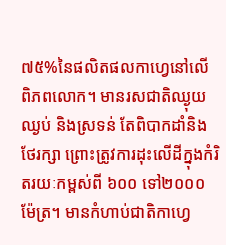៧៥%នៃផលិតផលកាហ្វេនៅលើពិភពលោក។ មានរសជាតិឈ្ងុយឈ្ងប់ និងស្រទន់ តែពិបាកដាំនិងថែរក្សា ព្រោះត្រូវការដុះលើដីក្នុងកំរិតរយៈកម្ពស់ពី ៦០០ ទៅ២០០០ម៉ែត្រ។ មានកំហាប់ជាតិកាហ្វេ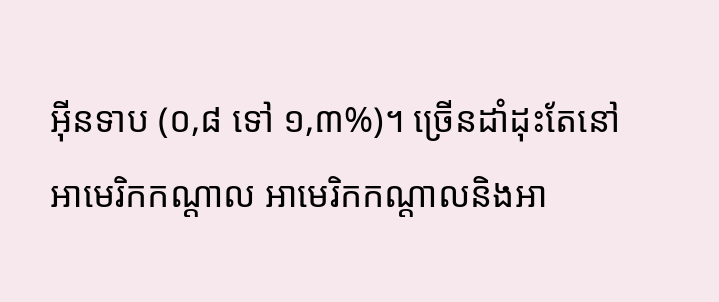អ៊ីនទាប (០,៨ ទៅ ១,៣%)។ ច្រើនដាំដុះតែនៅអាមេរិកកណ្តាល អាមេរិកកណ្តាលនិងអា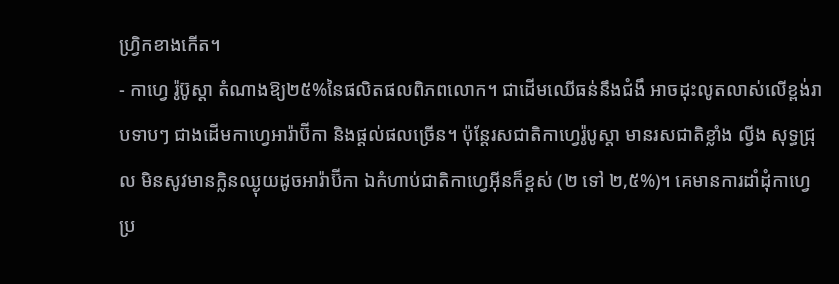ហ្វ្រិកខាងកើត។
- កាហ្វេ រ៉ូប៊ូស្តា តំណាងឱ្យ២៥%នៃផលិតផលពិភពលោក។ ជាដើមឈើធន់នឹងជំងឹ អាចដុះលូតលាស់លើខ្ពង់រាបទាបៗ ជាងដើមកាហ្វេអារ៉ាប៊ីកា និងផ្តល់ផលច្រើន។ ប៉ុន្តែរសជាតិកាហ្វេរ៉ូបូស្តា មានរសជាតិខ្លាំង ល្វីង សុទ្ធជ្រុល មិនសូវមានក្លិនឈ្ងុយដូចអារ៉ាប៊ីកា ឯកំហាប់ជាតិកាហ្វេអ៊ីនក៏ខ្ពស់ (២ ទៅ ២,៥%)។ គេមានការដាំដុំកាហ្វេប្រ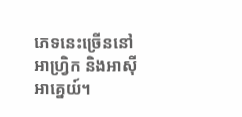ភេទនេះច្រើននៅអាហ្វ្រិក និងអាស៊ីអាគ្នេយ៍។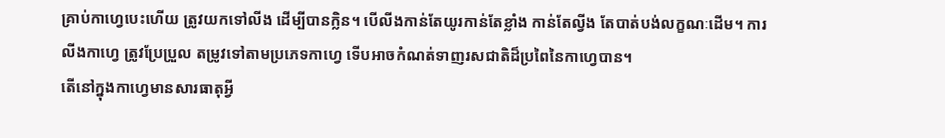គ្រាប់កាហ្វេបេះហើយ ត្រូវយកទៅលីង ដើម្បីបានក្លិន។ បើលីងកាន់តែយូរកាន់តែខ្លាំង កាន់តែល្វីង តែបាត់បង់លក្ខណៈដើម។ ការលីងកាហ្វេ ត្រូវប្រែប្រួល តម្រូវទៅតាមប្រភេទកាហ្វេ ទើបអាចកំណត់ទាញរសជាតិដ៏ប្រពៃនៃកាហ្វេបាន។
តើនៅក្នុងកាហ្វេមានសារធាតុអ្វី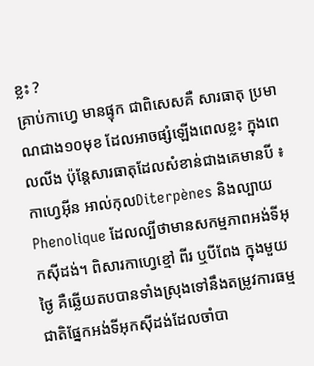ខ្លះ ?
គ្រាប់កាហ្វេ មានផ្ទុក ជាពិសេសគឺ សារធាតុ ប្រមាណជាង១០មុខ ដែលអាចផ្សំឡើងពេលខ្លះ ក្នុងពេលលីង ប៉ុន្តែសារធាតុដែលសំខាន់ជាងគេមានបី ៖ កាហ្វេអ៊ីន អាល់កុលDiterpènes និងល្បាយPhenolique ដែលល្បីថាមានសកម្មភាពអង់ទីអុកស៊ីដង់។ ពិសារកាហ្វេខ្មៅ ពីរ ឬបីពែង ក្នុងមួយថ្ងៃ គឺឆ្លើយតបបានទាំងស្រុងទៅនឹងតម្រូវការធម្មជាតិផ្នែកអង់ទីអុកស៊ីដង់ដែលចាំបា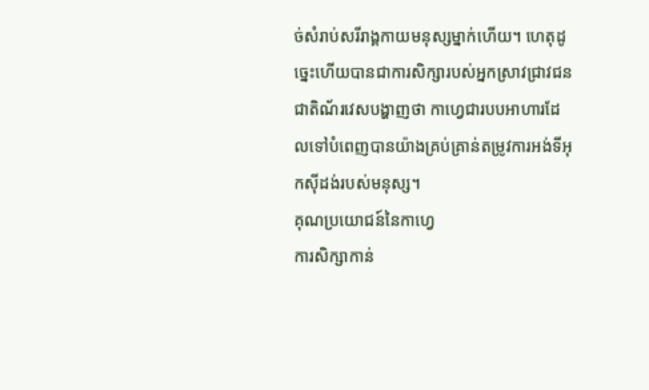ច់សំរាប់សរីរាង្គកាយមនុស្សម្នាក់ហើយ។ ហេតុដូច្នេះហើយបានជាការសិក្សារបស់អ្នកស្រាវជ្រាវជនជាតិណ័រវេសបង្ហាញថា កាហ្វេជារបបអាហារដែលទៅបំពេញបានយ៉ាងគ្រប់គ្រាន់តម្រូវការអង់ទីអុកស៊ីដង់របស់មនុស្ស។
គុណប្រយោជន៍នៃកាហ្វេ
ការសិក្សាកាន់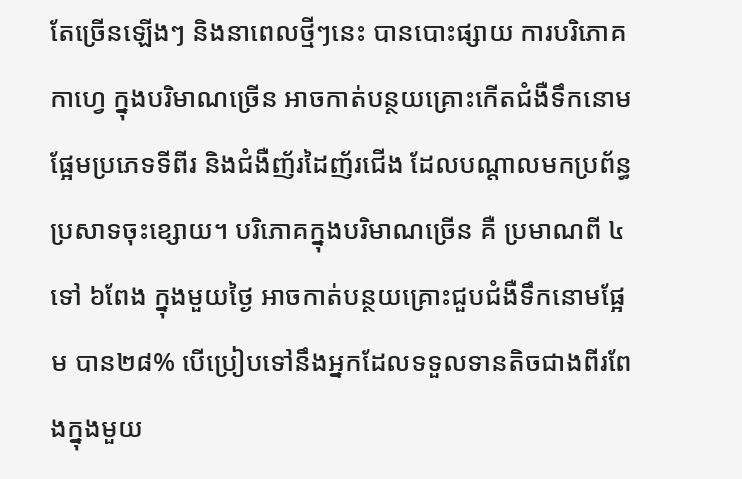តែច្រើនឡើងៗ និងនាពេលថ្មីៗនេះ បានបោះផ្សាយ ការបរិភោគកាហ្វេ ក្នុងបរិមាណច្រើន អាចកាត់បន្ថយគ្រោះកើតជំងឺទឹកនោមផ្អែមប្រភេទទីពីរ និងជំងឺញ័រដៃញ័រជើង ដែលបណ្តាលមកប្រព័ន្ធប្រសាទចុះខ្សោយ។ បរិភោគក្នុងបរិមាណច្រើន គឺ ប្រមាណពី ៤ទៅ ៦ពែង ក្នុងមួយថ្ងៃ អាចកាត់បន្ថយគ្រោះជួបជំងឺទឹកនោមផ្អែម បាន២៨% បើប្រៀបទៅនឹងអ្នកដែលទទួលទានតិចជាងពីរពែងក្នុងមួយ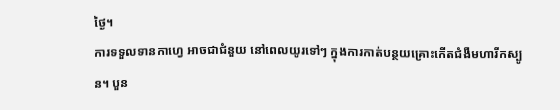ថ្ងៃ។
ការទទួលទានកាហ្វេ អាចជាជំនួយ នៅពេលយូរទៅៗ ក្នុងការកាត់បន្ថយគ្រោះកើតជំងឺមហារីកស្បូន។ បួន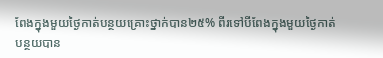ពែងក្នុងមួយថ្ងៃកាត់បន្ថយគ្រោះថ្នាក់បាន២៥% ពីរទៅបីពែងក្នុងមួយថ្ងៃកាត់បន្ថយបាន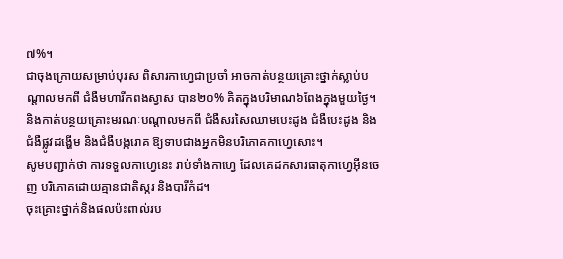៧%។
ជាចុងក្រោយសម្រាប់បុរស ពិសារកាហ្វេជាប្រចាំ អាចកាត់បន្ថយគ្រោះថ្នាក់ស្លាប់បណ្តាលមកពី ជំងឺមហារីកពងស្វាស បាន២០% គិតក្នុងបរិមាណ៦ពែងក្នុងមួយថ្ងៃ។ និងកាត់បន្ថយគ្រោះមរណៈបណ្តាលមកពី ជំងឺសរសៃឈាមបេះដូង ជំងឺបេះដូង និងជំងឺផ្លូវដង្ហើម និងជំងឺបង្ករោគ ឱ្យទាបជាងអ្នកមិនបរិភោគកាហ្វេសោះ។
សូមបញ្ជាក់ថា ការទទួលកាហ្វេនេះ រាប់ទាំងកាហ្វេ ដែលគេដកសារធាតុកាហ្វេអ៊ីនចេញ បរិភោគដោយគ្មានជាតិស្ករ និងបារីកំដ។
ចុះគ្រោះថ្នាក់និងផលប៉ះពាល់រប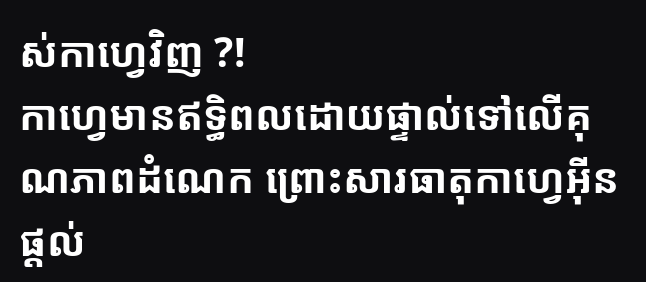ស់កាហ្វេវិញ ?!
កាហ្វេមានឥទ្ធិពលដោយផ្ទាល់ទៅលើគុណភាពដំណេក ព្រោះសារធាតុកាហ្វេអ៊ីន ផ្តល់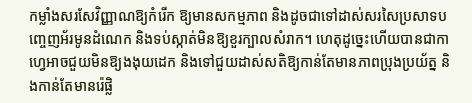កម្លាំងសរសែវិញ្ញាណឱ្យកំរើក ឱ្យមានសកម្មភាព និងដូចជាទៅដាស់សរសៃប្រសាទបញ្ចេញអ័រមូនដំណេក និងទប់ស្កាត់មិនឱ្យខួរក្បាលសំរាក។ ហេតុដូច្នេះហើយបានជាកាហ្វេអាចជួយមិនឱ្យងងុយដេក និងទៅជួយដាស់សតិឱ្យកាន់តែមានភាពប្រុងប្រយ័ត្ន និងកាន់តែមានរ៉េផ្លិ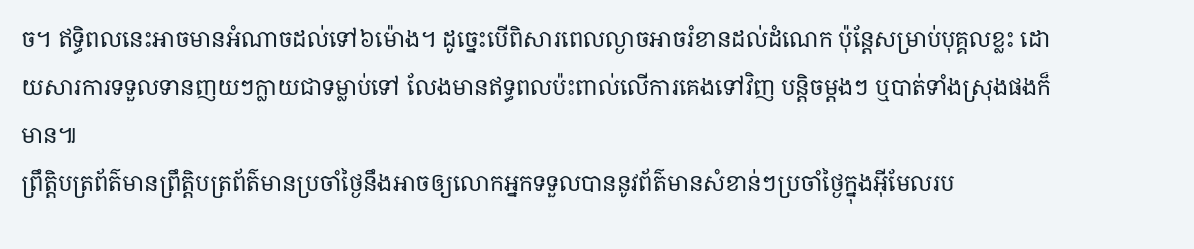ច។ ឥទ្ធិពលនេះអាចមានអំណាចដល់ទៅ៦ម៉ោង។ ដូច្នេះបើពិសារពេលល្ងាចអាចរំខានដល់ដំណេក ប៉ុន្តែសម្រាប់បុគ្គលខ្លះ ដោយសារការទទួលទានញយៗក្លាយជាទម្លាប់ទៅ លែងមានឥទ្ធពលប៉ះពាល់លើការគេងទៅវិញ បន្តិចម្តងៗ ឬបាត់ទាំងស្រុងផងក៏មាន៕
ព្រឹត្តិបត្រព័ត៌មានព្រឹត្តិបត្រព័ត៌មានប្រចាំថ្ងៃនឹងអាចឲ្យលោកអ្នកទទួលបាននូវព័ត៌មានសំខាន់ៗប្រចាំថ្ងៃក្នុងអ៊ីមែលរប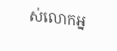ស់លោកអ្ន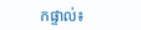កផ្ទាល់៖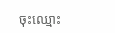ចុះឈ្មោះ